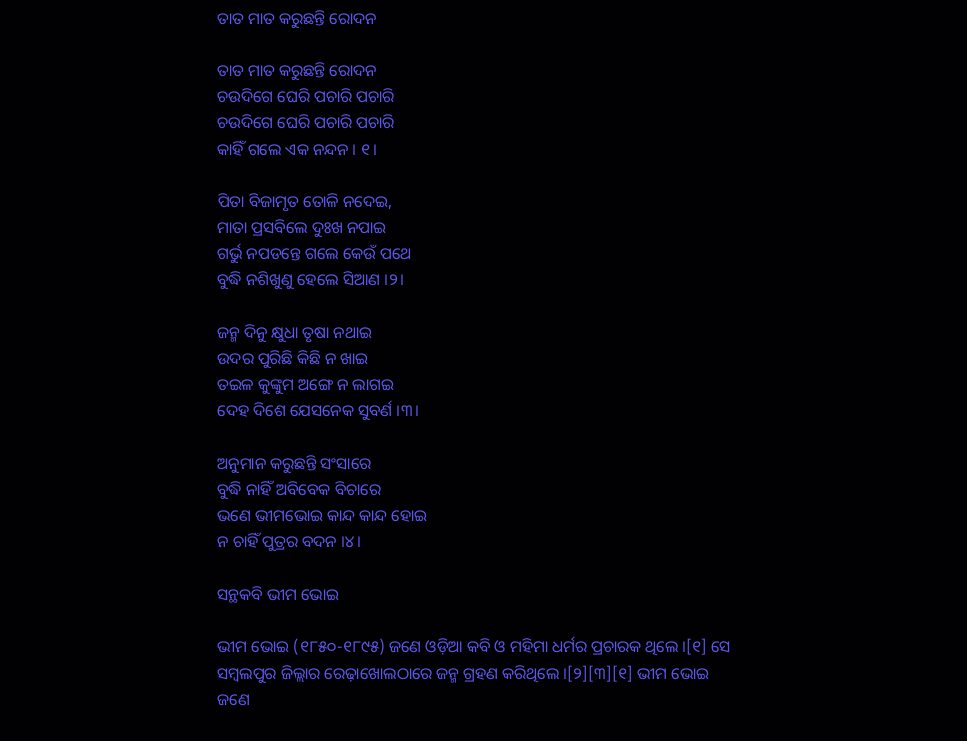ତାତ ମାତ କରୁଛନ୍ତି ରୋଦନ

ତାତ ମାତ କରୁଛନ୍ତି ରୋଦନ
ଚଉଦିଗେ ଘେରି ପଚାରି ପଚାରି
ଚଉଦିଗେ ଘେରି ପଚାରି ପଚାରି
କାହିଁ ଗଲେ ଏକ ନନ୍ଦନ । ୧।

ପିତା ବିଜାମୃତ ତୋଳି ନଦେଇ,
ମାତା ପ୍ରସବିଲେ ଦୁଃଖ ନପାଇ
ଗର୍ଭୁ ନପଡନ୍ତେ ଗଲେ କେଉଁ ପଥେ
ବୁଦ୍ଧି ନଶିଖୁଣୁ ହେଲେ ସିଆଣ ।୨।

ଜନ୍ମ ଦିନୁ କ୍ଷୁଧା ତୃଷା ନଥାଇ
ଉଦର ପୁରିଛି କିଛି ନ ଖାଇ
ତଇଳ କୁଙ୍କୁମ ଅଙ୍ଗେ ନ ଲାଗଇ
ଦେହ ଦିଶେ ଯେସନେକ ସୁବର୍ଣ ।୩।

ଅନୁମାନ କରୁଛନ୍ତି ସଂସାରେ
ବୁଦ୍ଧି ନାହିଁ ଅବିବେକ ବିଚାରେ
ଭଣେ ଭୀମଭୋଇ କାନ୍ଦ କାନ୍ଦ ହୋଇ
ନ ଚାହିଁ ପୁତ୍ରର ବଦନ ।୪।

ସନ୍ଥକବି ଭୀମ ଭୋଇ

ଭୀମ ଭୋଇ (୧୮୫୦-୧୮୯୫) ଜଣେ ଓଡ଼ିଆ କବି ଓ ମହିମା ଧର୍ମର ପ୍ରଚାରକ ଥିଲେ ।[୧] ସେ ସମ୍ବଲପୁର ଜିଲ୍ଲାର ରେଢ଼ାଖୋଲଠାରେ ଜନ୍ମ ଗ୍ରହଣ କରିଥିଲେ ।[୨][୩][୧] ଭୀମ ଭୋଇ ଜଣେ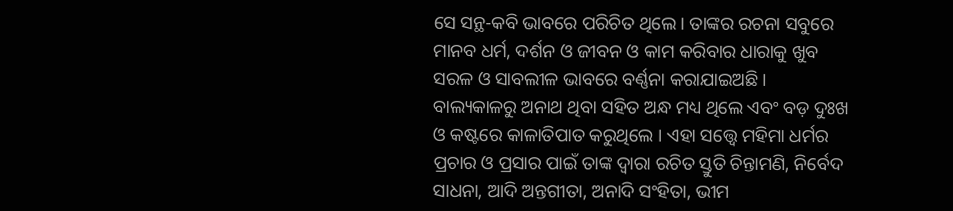ସେ ସନ୍ଥ-କବି ଭାବରେ ପରିଚିତ ଥିଲେ । ତାଙ୍କର ରଚନା ସବୁରେ ମାନବ ଧର୍ମ, ଦର୍ଶନ ଓ ଜୀବନ ଓ କାମ କରିବାର ଧାରାକୁ ଖୁବ ସରଳ ଓ ସାବଲୀଳ ଭାବରେ ବର୍ଣ୍ଣନା କରାଯାଇଅଛି । ବାଲ୍ୟକାଳରୁ ଅନାଥ ଥିବା ସହିତ ଅନ୍ଧ ମଧ୍ୟ ଥିଲେ ଏବଂ ବଡ଼ ଦୁଃଖ ଓ କଷ୍ଟରେ କାଳାତିପାତ କରୁଥିଲେ । ଏହା ସତ୍ତ୍ବେ ମହିମା ଧର୍ମର ପ୍ରଚାର ଓ ପ୍ରସାର ପାଇଁ ତାଙ୍କ ଦ୍ବାରା ରଚିତ ସ୍ତୁତି ଚିନ୍ତାମଣି, ନିର୍ବେଦ ସାଧନା, ଆଦି ଅନ୍ତଗୀତା, ଅନାଦି ସଂହିତା, ଭୀମ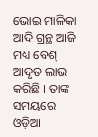ଭୋଇ ମାଳିକା ଆଦି ଗ୍ରନ୍ଥ ଆଜି ମଧ୍ୟ ବେଶ୍‌ ଆଦୃତ ଲାଭ କରିଛି । ତାଙ୍କ ସମୟରେ ଓଡ଼ିଆ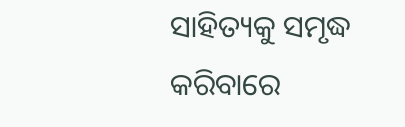ସାହିତ୍ୟକୁ ସମୃଦ୍ଧ କରିବାରେ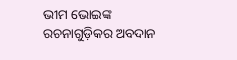ଭୀମ ଭୋଇଙ୍କ ରଚନାଗୁଡ଼ିକର ଅବଦାନ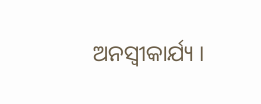ଅନସ୍ବୀକାର୍ଯ୍ୟ ।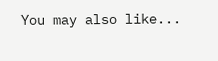You may also like...